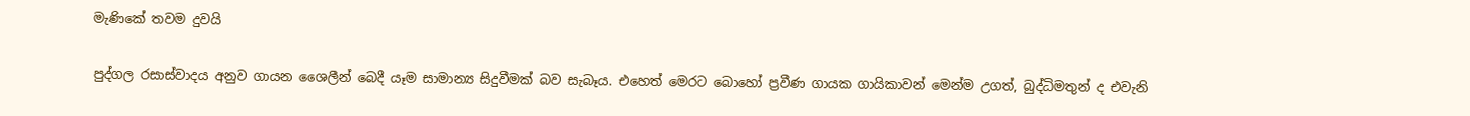මැණිකේ තවම දුවයි

පුද්ගල රසාස්වාදය අනුව ගායන ශෛලීන් බෙදී යෑම සාමාන්‍ය සිදුවීමක් බව සැබෑය. එහෙත් මෙරට බොහෝ ප්‍රවීණ ගායක ගායිකාවන් මෙන්ම උගත්, බුද්ධිමතුන් ද එවැනි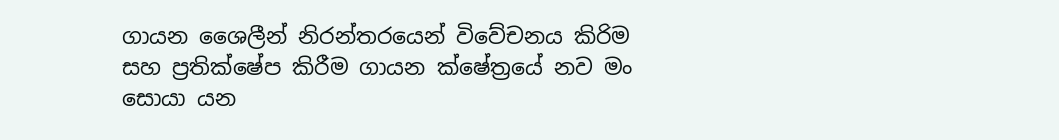ගායන ශෛලීන් නිරන්තරයෙන් විවේචනය කිරිම සහ ප්‍රතික්ෂේප කිරීම ගායන ක්ෂේත්‍රයේ නව මං සොයා යන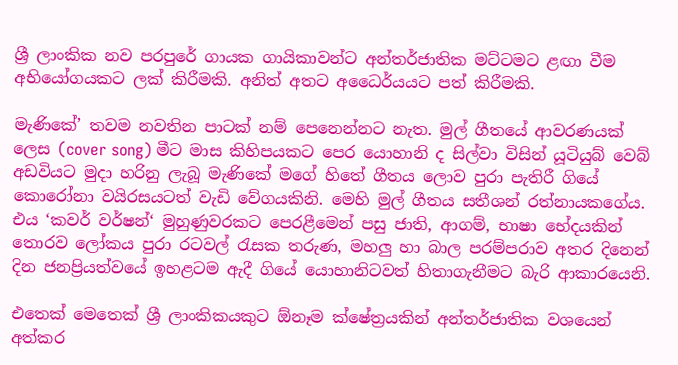ශ්‍රී ලාංකික නව පරපුරේ ගායක ගායිකාවන්ට අන්තර්ජාතික මට්ටමට ළඟා වීම අභියෝගයකට ලක් කිරීමකි. අනිත් අතට අධෛර්යයට පත් කිරීමකි.

මැණිකේ’ තවම නවතින පාටක් නම් පෙනෙන්නට නැත. මුල් ගීතයේ ආවරණයක් ලෙස (cover song) මීට මාස කිහිපයකට පෙර යොහානි ද සිල්වා විසින් යූටියුබ් වෙබ් අඩවියට මුදා හරිනු ලැබූ මැණිකේ මගේ හිතේ ගීතය ලොව පුරා පැතිරී ගියේ කොරෝනා වයිරසයටත් වැඩි වේගයකිනි. මෙහි මුල් ගීතය සතීශන් රත්නායකගේය. එය ‘කවර් වර්ෂන්‘ මුහුණුවරකට පෙරළීමෙන් පසු ජාති, ආගම්, භාෂා භේදයකින් තොරව ලෝකය පුරා රටවල් රැසක තරුණ, මහලු හා බාල පරම්පරාව අතර දිනෙන් දින ජනප්‍රියත්වයේ ඉහළටම ඇදී ගියේ යොහානිටවත් හිතාගැනීමට බැරි ආකාරයෙනි.

එතෙක් මෙතෙක් ශ්‍රී ලාංකිකයකුට ඕනෑම ක්ෂේත්‍රයකින් අන්තර්ජාතික වශයෙන් අත්කර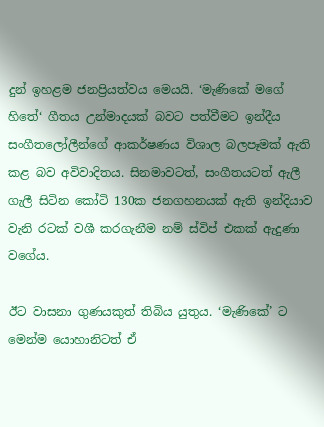දුන් ඉහළම ජනප්‍රියත්වය මෙයයි. ‘මැණිකේ මගේ හිතේ‘ ගීතය උන්මාදයක් බවට පත්වීමට ඉන්දීය සංගීතලෝලීන්ගේ ආකර්ෂණය විශාල බලපෑමක් ඇති කළ බව අවිවාදිතය. සිනමාවටත්, සංගීතයටත් ඇලී ගැලී සිටින කෝටි 130ක ජනගහනයක් ඇති ඉන්දියාව වැනි රටක් වශී කරගැනීම නම් ස්විප් එකක් ඇදුණා වගේය.

ඊට වාසනා ගුණයකුත් තිබිය යුතුය. ‘මැණිකේ’ ට මෙන්ම යොහානිටත් ඒ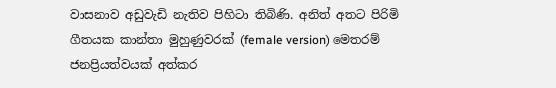වාසනාව අඩුවැඩි නැතිව පිහිටා තිබිණි. අනිත් අතට පිරිමි ගීතයක කාන්තා මුහුණුවරක් (female version) මෙතරම් ජනප්‍රියත්වයක් අත්කර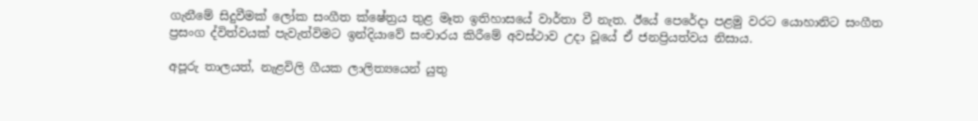ගැනීමේ සිදුවීමක් ලෝක සංගීත ක්ෂේත්‍රය තුළ මෑත ඉතිහාසයේ වාර්තා වී නැත. ඊයේ පෙරේදා පළමු වරට යොහානිට සංගීත ප්‍රසංග ද්විත්වයක් පැවැත්විමට ඉන්දියාවේ සංචාරය කිරීමේ අවස්ථාව උදා වූයේ ඒ ජනප්‍රියත්වය නිසාය.

අපූරු තාලයත්, නැළවිලි ගීයක ලාලිත්‍යයෙන් යුතු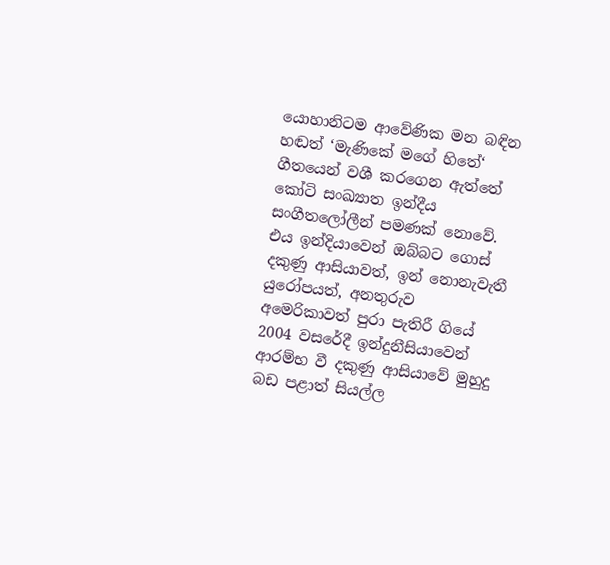යොහානිටම ආවේණික මන බඳින හඬත් ‘මැණිකේ මගේ හිතේ‘ ගීතයෙන් වශී කරගෙන ඇත්තේ කෝටි සංඛ්‍යාත ඉන්දීය සංගීතලෝලීන් පමණක් නොවේ. එය ඉන්දියාවෙන් ඔබ්බට ගොස් දකුණු ආසියාවත්, ඉන් නොනැවැතී යුරෝපයත්, අනතුරුව අමෙරිකාවත් පුරා පැතිරී ගියේ 2004 වසරේදී ඉන්දුනීසියාවෙන් ආරම්භ වී දකුණු ආසියාවේ මුහුදු බඩ පළාත් සියල්ල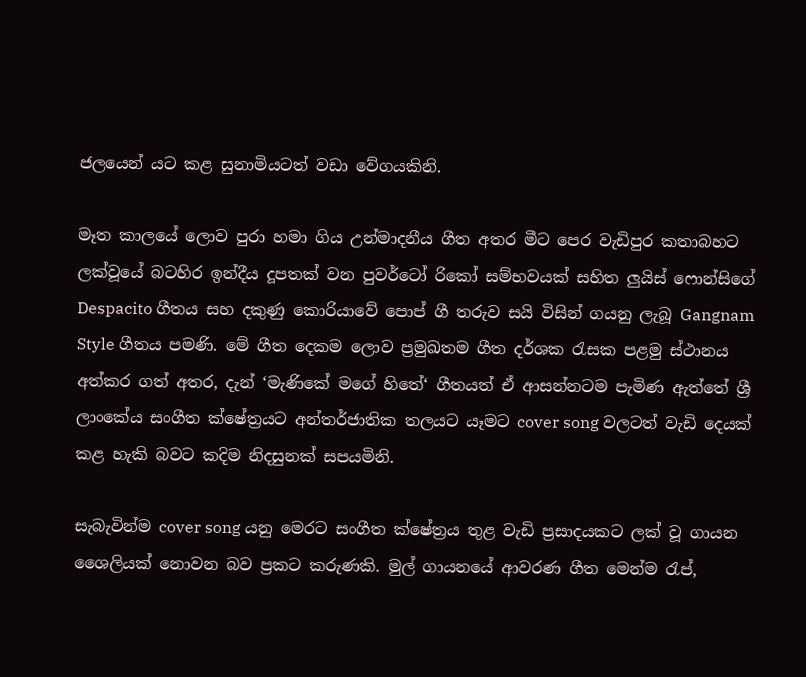ජලයෙන් යට කළ සුනාමියටත් වඩා වේගයකිනි.

මෑත කාලයේ ලොව පුරා හමා ගිය උන්මාදනීය ගීත අතර මීට පෙර වැඩිපුර කතාබහට ලක්වූයේ බටහිර ඉන්දීය දූපතක් වන පුවර්ටෝ රිකෝ සම්භවයක් සහිත ලුයිස් ෆොන්සිගේ Despacito ගීතය සහ දකුණු කොරියාවේ පොප් ගී තරුව සයි විසින් ගයනු ලැබූ Gangnam Style ගීතය පමණි. මේ ගීත දෙකම ලොව ප්‍රමුඛතම ගීත දර්ශක රැසක පළමු ස්ථානය අත්කර ගත් අතර, දැන් ‘මැණිකේ මගේ හිතේ‘ ගීතයත් ඒ ආසන්නටම පැමිණ ඇත්තේ ශ්‍රී ලාංකේය සංගීත ක්ෂේත්‍රයට අන්තර්ජාතික තලයට යෑමට cover song වලටත් වැඩි දෙයක් කළ හැකි බවට කදිම නිදසුනක් සපයමිනි.

සැබැවින්ම cover song යනු මෙරට සංගීත ක්ෂේත්‍රය තුළ වැඩි ප්‍රසාදයකට ලක් වූ ගායන ශෛලියක් නොවන බව ප්‍රකට කරුණකි. මුල් ගායනයේ ආවරණ ගීත මෙන්ම රැප්,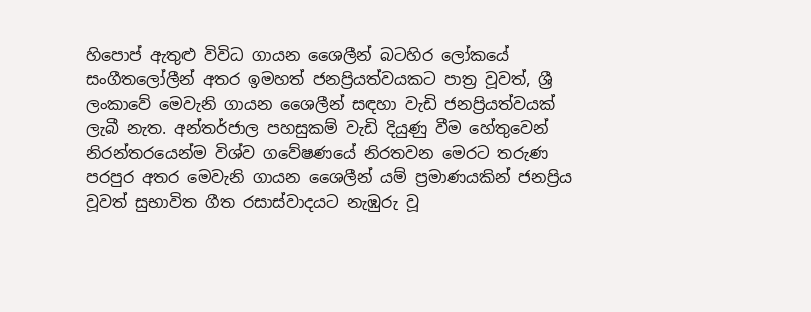හිපොප් ඇතුළු විවිධ ගායන ශෛලීන් බටහිර ලෝකයේ සංගීතලෝලීන් අතර ඉමහත් ජනප්‍රියත්වයකට පාත්‍ර වූවත්, ශ්‍රී ලංකාවේ මෙවැනි ගායන ශෛලීන් සඳහා වැඩි ජනප්‍රියත්වයක් ලැබී නැත. අන්තර්ජාල පහසුකම් වැඩි දියුණු වීම හේතුවෙන් නිරන්තරයෙන්ම විශ්ව ගවේෂණයේ නිරතවන මෙරට තරුණ පරපුර අතර මෙවැනි ගායන ශෛලීන් යම් ප්‍රමාණයකින් ජනප්‍රිය වූවත් සුභාවිත ගීත රසාස්වාදයට නැඹුරු වූ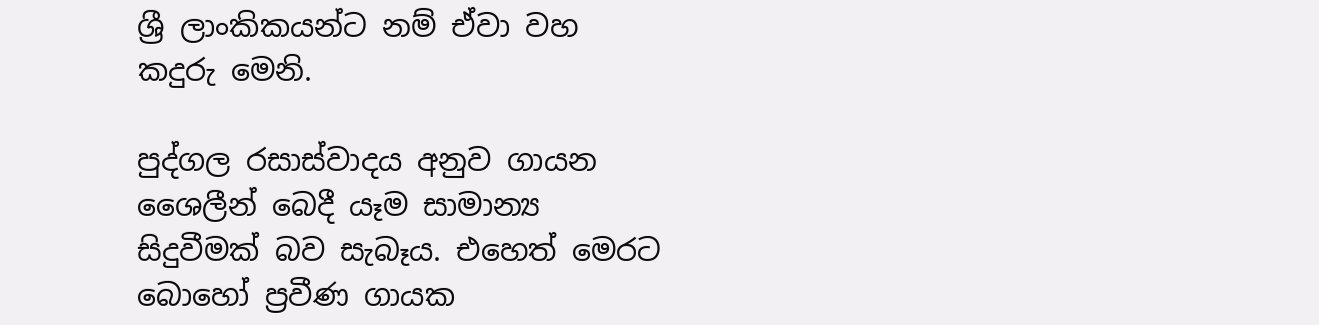ශ්‍රී ලාංකිකයන්ට නම් ඒවා වහ කදුරු මෙනි.

පුද්ගල රසාස්වාදය අනුව ගායන ශෛලීන් බෙදී යෑම සාමාන්‍ය සිදුවීමක් බව සැබෑය. එහෙත් මෙරට බොහෝ ප්‍රවීණ ගායක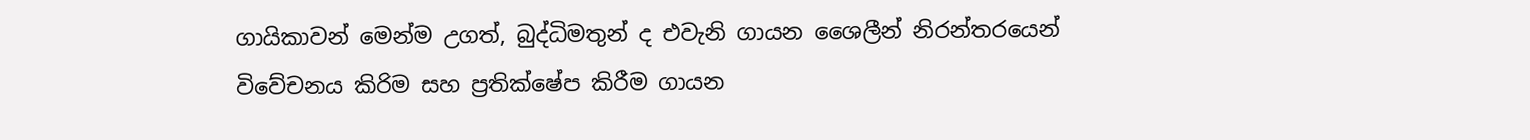ගායිකාවන් මෙන්ම උගත්, බුද්ධිමතුන් ද එවැනි ගායන ශෛලීන් නිරන්තරයෙන් විවේචනය කිරිම සහ ප්‍රතික්ෂේප කිරීම ගායන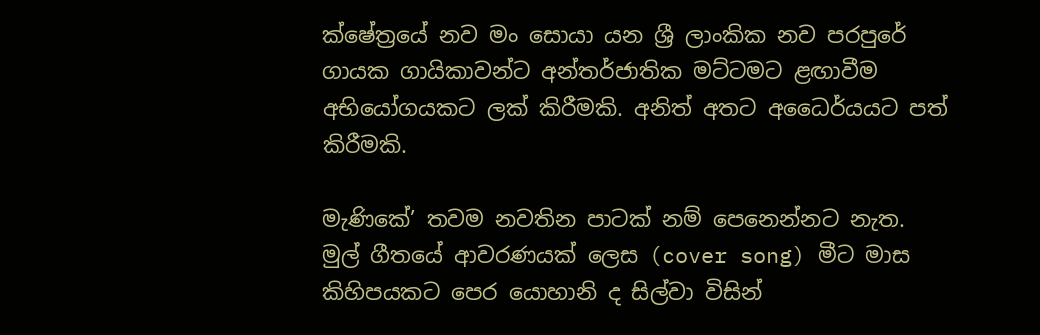ක්ෂේත්‍රයේ නව මං සොයා යන ශ්‍රී ලාංකික නව පරපුරේ ගායක ගායිකාවන්ට අන්තර්ජාතික මට්ටමට ළඟාවීම අභියෝගයකට ලක් කිරීමකි. අනිත් අතට අධෛර්යයට පත් කිරීමකි.

මැණිකේ’ තවම නවතින පාටක් නම් පෙනෙන්නට නැත. මුල් ගීතයේ ආවරණයක් ලෙස (cover song) මීට මාස කිහිපයකට පෙර යොහානි ද සිල්වා විසින්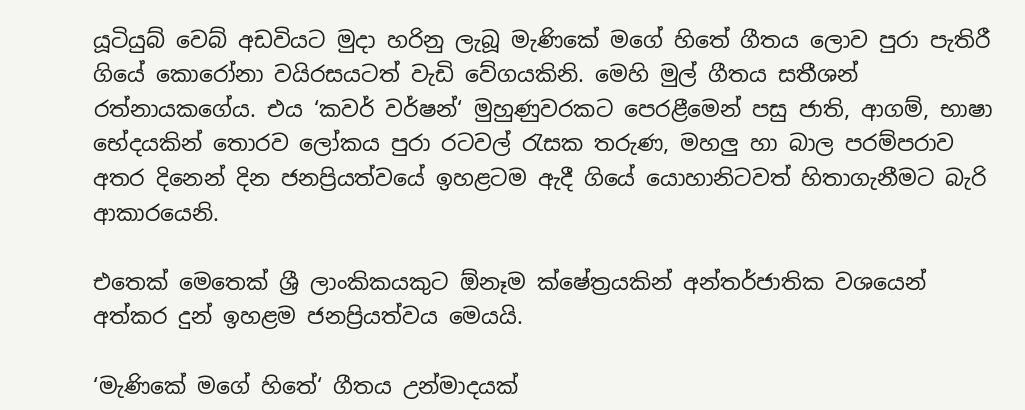යූටියුබ් වෙබ් අඩවියට මුදා හරිනු ලැබූ මැණිකේ මගේ හිතේ ගීතය ලොව පුරා පැතිරී ගියේ කොරෝනා වයිරසයටත් වැඩි වේගයකිනි. මෙහි මුල් ගීතය සතීශන් රත්නායකගේය. එය ‘කවර් වර්ෂන්‘ මුහුණුවරකට පෙරළීමෙන් පසු ජාති, ආගම්, භාෂා භේදයකින් තොරව ලෝකය පුරා රටවල් රැසක තරුණ, මහලු හා බාල පරම්පරාව අතර දිනෙන් දින ජනප්‍රියත්වයේ ඉහළටම ඇදී ගියේ යොහානිටවත් හිතාගැනීමට බැරි ආකාරයෙනි.

එතෙක් මෙතෙක් ශ්‍රී ලාංකිකයකුට ඕනෑම ක්ෂේත්‍රයකින් අන්තර්ජාතික වශයෙන් අත්කර දුන් ඉහළම ජනප්‍රියත්වය මෙයයි.

‘මැණිකේ මගේ හිතේ‘ ගීතය උන්මාදයක්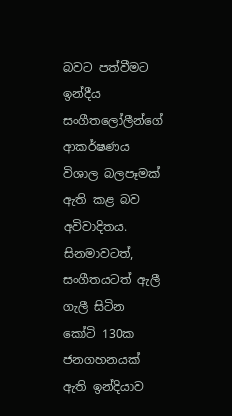බවට පත්වීමට ඉන්දීය සංගීතලෝලීන්ගේ ආකර්ෂණය විශාල බලපෑමක් ඇති කළ බව අවිවාදිතය. සිනමාවටත්, සංගීතයටත් ඇලී ගැලී සිටින කෝටි 130ක ජනගහනයක් ඇති ඉන්දියාව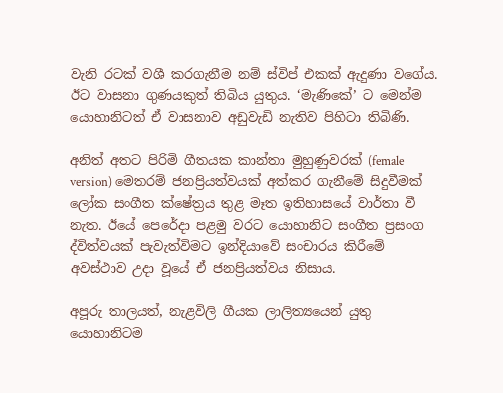වැනි රටක් වශී කරගැනීම නම් ස්විප් එකක් ඇදුණා වගේය. ඊට වාසනා ගුණයකුත් තිබිය යුතුය. ‘මැණිකේ’ ට මෙන්ම යොහානිටත් ඒ වාසනාව අඩුවැඩි නැතිව පිහිටා තිබිණි.

අනිත් අතට පිරිමි ගීතයක කාන්තා මුහුණුවරක් (female version) මෙතරම් ජනප්‍රියත්වයක් අත්කර ගැනීමේ සිදුවීමක් ලෝක සංගීත ක්ෂේත්‍රය තුළ මෑත ඉතිහාසයේ වාර්තා වී නැත. ඊයේ පෙරේදා පළමු වරට යොහානිට සංගීත ප්‍රසංග ද්විත්වයක් පැවැත්විමට ඉන්දියාවේ සංචාරය කිරීමේ අවස්ථාව උදා වූයේ ඒ ජනප්‍රියත්වය නිසාය.

අපූරු තාලයත්, නැළවිලි ගීයක ලාලිත්‍යයෙන් යුතු යොහානිටම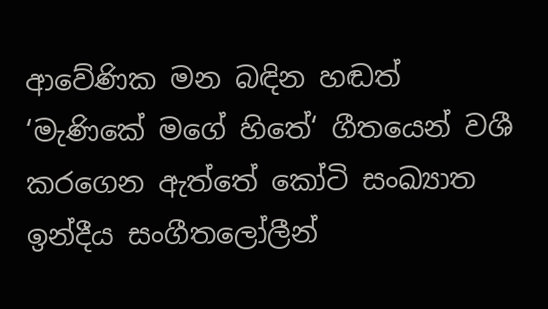ආවේණික මන බඳින හඬත් ‘මැණිකේ මගේ හිතේ‘ ගීතයෙන් වශී කරගෙන ඇත්තේ කෝටි සංඛ්‍යාත ඉන්දීය සංගීතලෝලීන්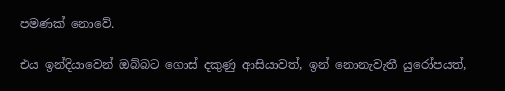පමණක් නොවේ.

එය ඉන්දියාවෙන් ඔබ්බට ගොස් දකුණු ආසියාවත්, ඉන් නොනැවැතී යුරෝපයත්,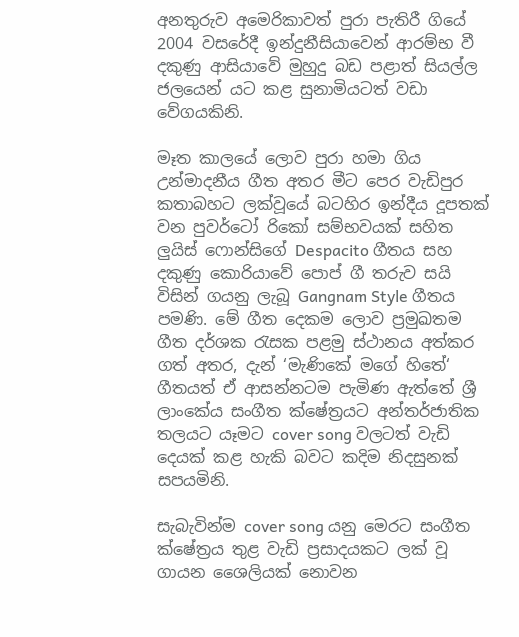අනතුරුව අමෙරිකාවත් පුරා පැතිරී ගියේ 2004 වසරේදී ඉන්දුනීසියාවෙන් ආරම්භ වී දකුණු ආසියාවේ මුහුදු බඩ පළාත් සියල්ල ජලයෙන් යට කළ සුනාමියටත් වඩා වේගයකිනි.

මෑත කාලයේ ලොව පුරා හමා ගිය උන්මාදනීය ගීත අතර මීට පෙර වැඩිපුර කතාබහට ලක්වූයේ බටහිර ඉන්දීය දූපතක් වන පුවර්ටෝ රිකෝ සම්භවයක් සහිත ලුයිස් ෆොන්සිගේ Despacito ගීතය සහ දකුණු කොරියාවේ පොප් ගී තරුව සයි විසින් ගයනු ලැබූ Gangnam Style ගීතය පමණි. මේ ගීත දෙකම ලොව ප්‍රමුඛතම ගීත දර්ශක රැසක පළමු ස්ථානය අත්කර ගත් අතර, දැන් ‘මැණිකේ මගේ හිතේ‘ ගීතයත් ඒ ආසන්නටම පැමිණ ඇත්තේ ශ්‍රී ලාංකේය සංගීත ක්ෂේත්‍රයට අන්තර්ජාතික තලයට යෑමට cover song වලටත් වැඩි දෙයක් කළ හැකි බවට කදිම නිදසුනක් සපයමිනි.

සැබැවින්ම cover song යනු මෙරට සංගීත ක්ෂේත්‍රය තුළ වැඩි ප්‍රසාදයකට ලක් වූ ගායන ශෛලියක් නොවන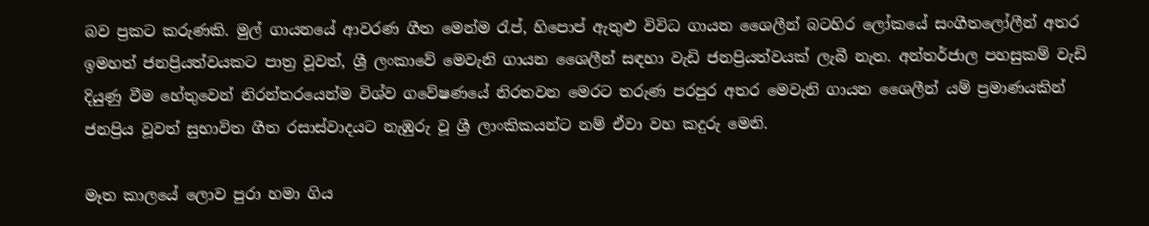බව ප්‍රකට කරුණකි. මුල් ගායනයේ ආවරණ ගීත මෙන්ම රැප්, හිපොප් ඇතුළු විවිධ ගායන ශෛලීන් බටහිර ලෝකයේ සංගීතලෝලීන් අතර ඉමහත් ජනප්‍රියත්වයකට පාත්‍ර වූවත්, ශ්‍රී ලංකාවේ මෙවැනි ගායන ශෛලීන් සඳහා වැඩි ජනප්‍රියත්වයක් ලැබී නැත. අන්තර්ජාල පහසුකම් වැඩි දියුණු වීම හේතුවෙන් නිරන්තරයෙන්ම විශ්ව ගවේෂණයේ නිරතවන මෙරට තරුණ පරපුර අතර මෙවැනි ගායන ශෛලීන් යම් ප්‍රමාණයකින් ජනප්‍රිය වූවත් සුභාවිත ගීත රසාස්වාදයට නැඹුරු වූ ශ්‍රී ලාංකිකයන්ට නම් ඒවා වහ කදුරු මෙනි.

මෑත කාලයේ ලොව පුරා හමා ගිය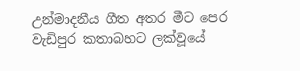උන්මාදනීය ගීත අතර මීට පෙර වැඩිපුර කතාබහට ලක්වූයේ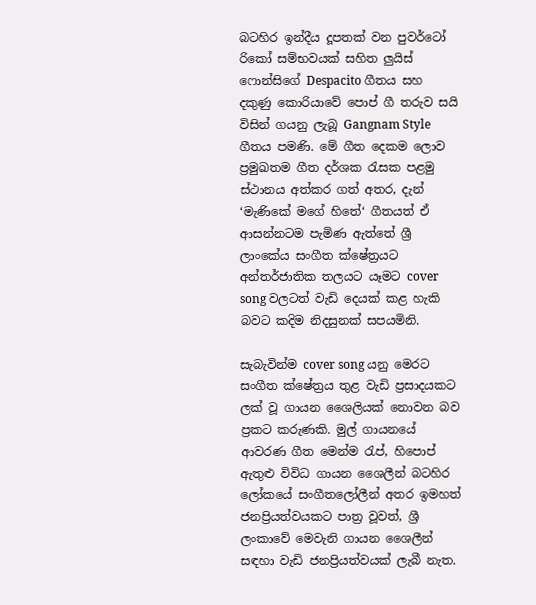බටහිර ඉන්දීය දූපතක් වන පුවර්ටෝ රිකෝ සම්භවයක් සහිත ලුයිස් ෆොන්සිගේ Despacito ගීතය සහ දකුණු කොරියාවේ පොප් ගී තරුව සයි විසින් ගයනු ලැබූ Gangnam Style ගීතය පමණි. මේ ගීත දෙකම ලොව ප්‍රමුඛතම ගීත දර්ශක රැසක පළමු ස්ථානය අත්කර ගත් අතර, දැන් ‘මැණිකේ මගේ හිතේ‘ ගීතයත් ඒ ආසන්නටම පැමිණ ඇත්තේ ශ්‍රී ලාංකේය සංගීත ක්ෂේත්‍රයට අන්තර්ජාතික තලයට යෑමට cover song වලටත් වැඩි දෙයක් කළ හැකි බවට කදිම නිදසුනක් සපයමිනි.

සැබැවින්ම cover song යනු මෙරට සංගීත ක්ෂේත්‍රය තුළ වැඩි ප්‍රසාදයකට ලක් වූ ගායන ශෛලියක් නොවන බව ප්‍රකට කරුණකි. මුල් ගායනයේ ආවරණ ගීත මෙන්ම රැප්, හිපොප් ඇතුළු විවිධ ගායන ශෛලීන් බටහිර ලෝකයේ සංගීතලෝලීන් අතර ඉමහත් ජනප්‍රියත්වයකට පාත්‍ර වූවත්, ශ්‍රී ලංකාවේ මෙවැනි ගායන ශෛලීන් සඳහා වැඩි ජනප්‍රියත්වයක් ලැබී නැත.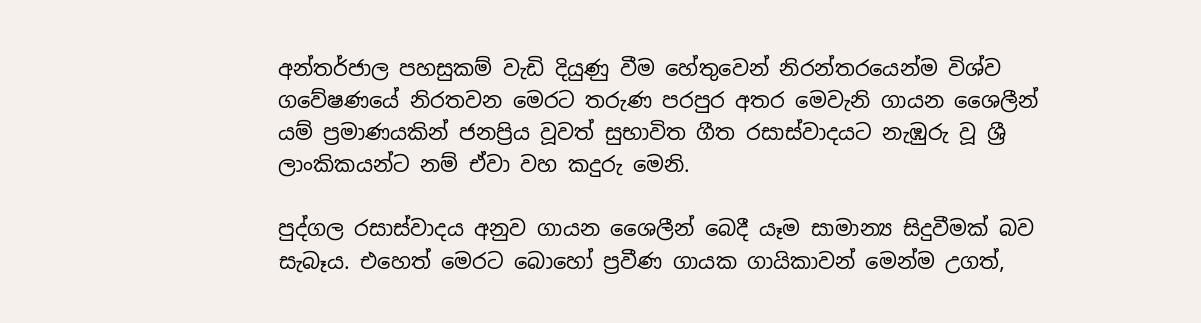අන්තර්ජාල පහසුකම් වැඩි දියුණු වීම හේතුවෙන් නිරන්තරයෙන්ම විශ්ව ගවේෂණයේ නිරතවන මෙරට තරුණ පරපුර අතර මෙවැනි ගායන ශෛලීන් යම් ප්‍රමාණයකින් ජනප්‍රිය වූවත් සුභාවිත ගීත රසාස්වාදයට නැඹුරු වූ ශ්‍රී ලාංකිකයන්ට නම් ඒවා වහ කදුරු මෙනි.

පුද්ගල රසාස්වාදය අනුව ගායන ශෛලීන් බෙදී යෑම සාමාන්‍ය සිදුවීමක් බව සැබෑය. එහෙත් මෙරට බොහෝ ප්‍රවීණ ගායක ගායිකාවන් මෙන්ම උගත්,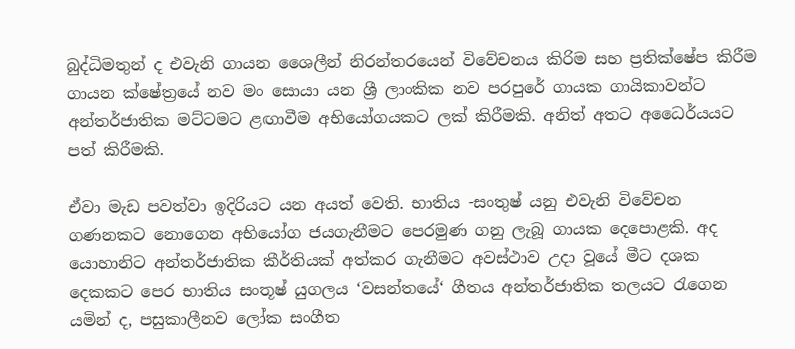බුද්ධිමතුන් ද එවැනි ගායන ශෛලීන් නිරන්තරයෙන් විවේචනය කිරිම සහ ප්‍රතික්ෂේප කිරීම ගායන ක්ෂේත්‍රයේ නව මං සොයා යන ශ්‍රී ලාංකික නව පරපුරේ ගායක ගායිකාවන්ට අන්තර්ජාතික මට්ටමට ළඟාවීම අභියෝගයකට ලක් කිරීමකි. අනිත් අතට අධෛර්යයට පත් කිරීමකි.

ඒවා මැඩ පවත්වා ඉදිරියට යන අයත් වෙති. භාතිය -සංතුෂ් යනු එවැනි විවේචන ගණනකට නොගෙන අභියෝග ජයගැනීමට පෙරමුණ ගනු ලැබූ ගායක දෙපොළකි. අද යොහානිට අන්තර්ජාතික කීර්තියක් අත්කර ගැනීමට අවස්ථාව උදා වූයේ මීට දශක දෙකකට පෙර භාතිය සංතූෂ් යුගලය ‘වසන්තයේ‘ ගීතය අන්තර්ජාතික තලයට රැගෙන යමින් ද, පසුකාලීනව ලෝක සංගීත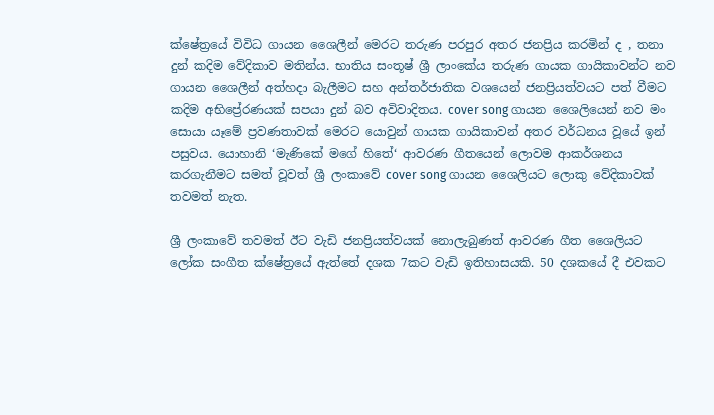ක්ෂේත්‍රයේ විවිධ ගායන ශෛලීන් මෙරට තරුණ පරපුර අතර ජනප්‍රිය කරමින් ද , තනා දුන් කදිම වේදිකාව මතින්ය. භාතිය සංතූෂ් ශ්‍රී ලාංකේය තරුණ ගායක ගායිකාවන්ට නව ගායන ශෛලීන් අත්හදා බැලීමට සහ අන්තර්ජාතික වශයෙන් ජනප්‍රියත්වයට පත් වීමට කදිම අභිප්‍රේරණයක් සපයා දුන් බව අවිවාදිතය. cover song ගායන ශෛලියෙන් නව මං සොයා යෑමේ ප්‍රවණතාවක් මෙරට යොවුන් ගායක ගායිකාවන් අතර වර්ධනය වූයේ ඉන් පසුවය. යොහානි ‘මැණිකේ මගේ හිතේ‘ ආවරණ ගීතයෙන් ලොවම ආකර්ශනය කරගැනීමට සමත් වූවත් ශ්‍රී ලංකාවේ cover song ගායන ශෛලියට ලොකු වේදිකාවක් තවමත් නැත.

ශ්‍රී ලංකාවේ තවමත් ඊට වැඩි ජනප්‍රියත්වයක් නොලැබුණත් ආවරණ ගීත ශෛලියට ලෝක සංගීත ක්ෂේත්‍රයේ ඇත්තේ දශක 7කට වැඩි ඉතිහාසයකි. 50 දශකයේ දී එවකට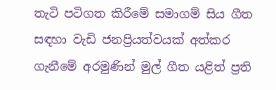තැටි පටිගත කිරීමේ සමාගම් සිය ගීත සඳහා වැඩි ජනප්‍රියත්වයක් අත්කර ගැනීමේ අරමුණින් මුල් ගීත යළිත් ප්‍රති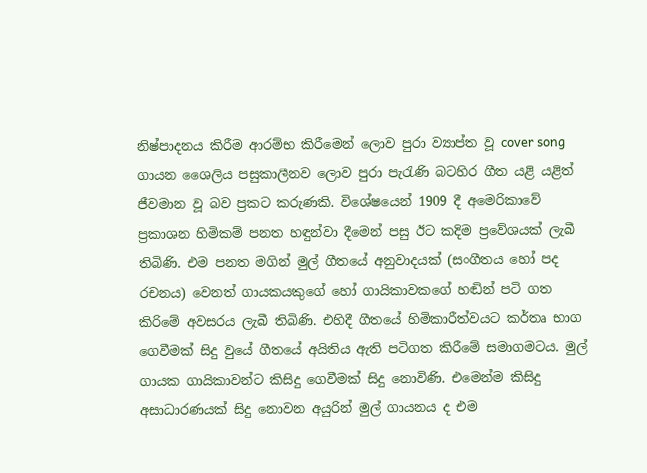නිෂ්පාදනය කිරීම ආරම්භ කිරීමෙන් ලොව පුරා ව්‍යාප්ත වූ cover song ගායන ශෛලිය පසුකාලීනව ලොව පුරා පැරැණි බටහිර ගීත යළි යළිත් ජීවමාන වූ බව ප්‍රකට කරුණකි. විශේෂයෙන් 1909 දී අමෙරිකාවේ ප්‍රකාශන හිමිකම් පනත හඳුන්වා දීමෙන් පසු ඊට කදිම ප්‍රවේශයක් ලැබී තිබිණි. එම පනත මගින් මුල් ගීතයේ අනුවාදයක් (සංගීතය හෝ පද රචනය) වෙනත් ගායකයකුගේ හෝ ගායිකාවකගේ හඬින් පටි ගත කිරිමේ අවසරය ලැබී තිබිණි. එහිදී ගීතයේ හිමිකාරීත්වයට කර්තෘ භාග ගෙවීමක් සිදු වුයේ ගීතයේ අයිතිය ඇති පටිගත කිරීමේ සමාගමටය. මුල් ගායක ගායිකාවන්ට කිසිදු ගෙවීමක් සිදු නොවිණි. එමෙන්ම කිසිදු අසාධාරණයක් සිදු නොවන අයුරින් මුල් ගායනය ද එම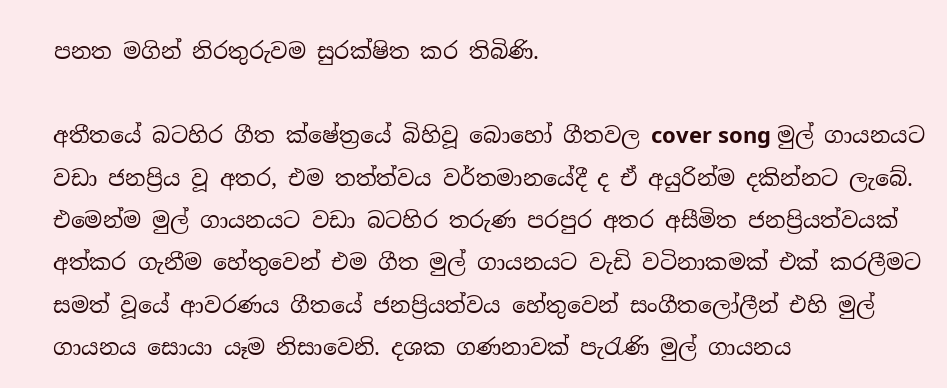පනත මගින් නිරතුරුවම සුරක්ෂිත කර තිබිණි.

අතීතයේ බටහිර ගීත ක්ෂේත්‍රයේ බිහිවූ බොහෝ ගීතවල cover song මුල් ගායනයට වඩා ජනප්‍රිය වූ අතර, එම තත්ත්වය වර්තමානයේදී ද ඒ අයුරින්ම දකින්නට ලැබේ. එමෙන්ම මුල් ගායනයට වඩා බටහිර තරුණ පරපුර අතර අසීමිත ජනප්‍රියත්වයක් අත්කර ගැනීම හේතුවෙන් එම ගීත මුල් ගායනයට වැඩි වටිනාකමක් එක් කරලීමට සමත් වූයේ ආවරණය ගීතයේ ජනප්‍රියත්වය හේතුවෙන් සංගීතලෝලීන් එහි මුල් ගායනය සොයා යෑම නිසාවෙනි. දශක ගණනාවක් පැරැණි මුල් ගායනය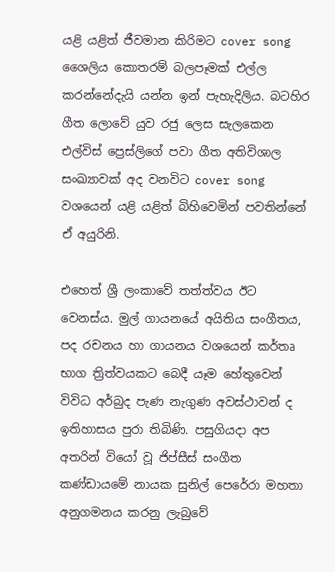යළි යළිත් ජීවමාන කිරිමට cover song ශෛලිය කොතරම් බලපෑමක් එල්ල කරන්නේදැයි යන්න ඉන් පැහැදිලිය. බටහිර ගීත ලොවේ යුව රජු ලෙස සැලකෙන එල්විස් ප්‍රෙස්ලිගේ පවා ගීත අතිවිශාල සංඛ්‍යාවක් අද වනවිට cover song වශයෙන් යළි යළිත් බිහිවෙමින් පවතින්නේ ඒ අයුරිනි.

එහෙත් ශ්‍රී ලංකාවේ තත්ත්වය ඊට වෙනස්ය. මුල් ගායනයේ අයිතිය සංගීතය, පද රචනය හා ගායනය වශයෙන් කර්තෘ භාග ත්‍රිත්වයකට බෙදී යෑම හේතුවෙන් විවිධ අර්බුද පැණ නැගුණ අවස්ථාවන් ද ඉතිහාසය පුරා තිබිණි. පසුගියදා අප අතරින් වියෝ වූ ජිප්සීස් සංගීත කණ්ඩායමේ නායක සුනිල් පෙරේරා මහතා අනුගමනය කරනු ලැබුවේ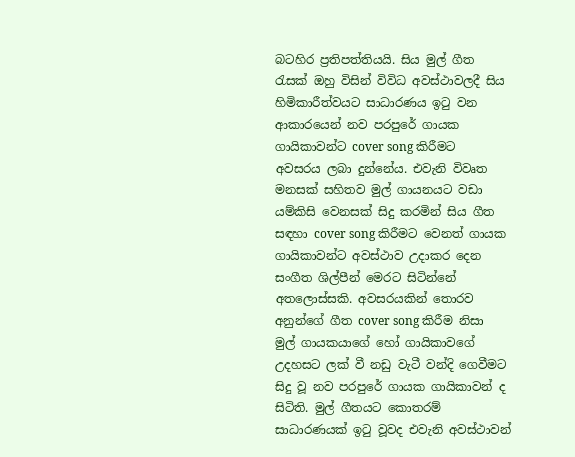බටහිර ප්‍රතිපත්තියයි. සිය මුල් ගීත රැසක් ඔහු විසින් විවිධ අවස්ථාවලදී සිය හිමිකාරීත්වයට සාධාරණය ඉටු වන ආකාරයෙන් නව පරපුරේ ගායක ගායිකාවන්ට cover song කිරීමට අවසරය ලබා දුන්නේය. එවැනි විවෘත මනසක් සහිතව මුල් ගායනයට වඩා යම්කිසි වෙනසක් සිදු කරමින් සිය ගීත සඳහා cover song කිරීමට වෙනත් ගායක ගායිකාවන්ට අවස්ථාව උදාකර දෙන සංගීත ශිල්පීන් මෙරට සිටින්නේ අතලොස්සකි. අවසරයකින් තොරව අනුන්ගේ ගීත cover song කිරීම නිසා මුල් ගායකයාගේ හෝ ගායිකාවගේ උදහසට ලක් වී නඩු වැටී වන්දි ගෙවීමට සිදු වූ නව පරපුරේ ගායක ගායිකාවන් ද සිටිති. මුල් ගීතයට කොතරම් සාධාරණයක් ඉටු වූවද එවැනි අවස්ථාවන්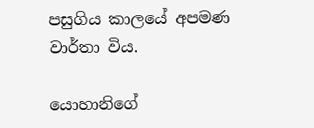පසුගිය කාලයේ අපමණ වාර්තා විය.

යොහානිගේ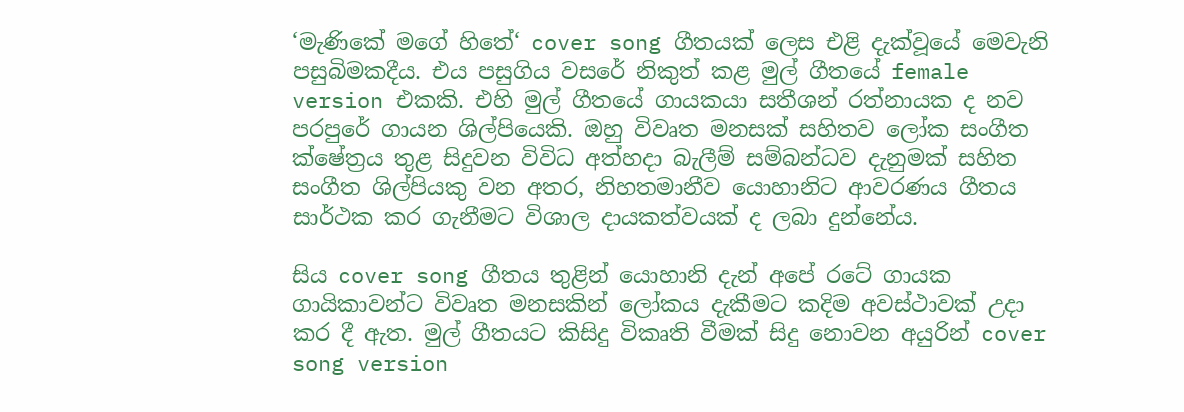‘මැණිකේ මගේ හිතේ‘ cover song ගීතයක් ලෙස එළි දැක්වූයේ මෙවැනි පසුබිමකදීය. එය පසුගිය වසරේ නිකුත් කළ මුල් ගීතයේ female version එකකි. එහි මුල් ගීතයේ ගායකයා සතීශන් රත්නායක ද නව පරපුරේ ගායන ශිල්පියෙකි. ඔහු විවෘත මනසක් සහිතව ලෝක සංගීත ක්ෂේත්‍රය තුළ සිදුවන විවිධ අත්හදා බැලීම් සම්බන්ධව දැනුමක් සහිත සංගීත ශිල්පියකු වන අතර, නිහතමානීව යොහානිට ආවරණය ගීතය සාර්ථක කර ගැනීමට විශාල දායකත්වයක් ද ලබා දුන්නේය.

සිය cover song ගීතය තුළින් යොහානි දැන් අපේ රටේ ගායක ගායිකාවන්ට විවෘත මනසකින් ලෝකය දැකීමට කදිම අවස්ථාවක් උදා කර දී ඇත. මුල් ගීතයට කිසිදු විකෘති වීමක් සිදු නොවන අයුරින් cover song version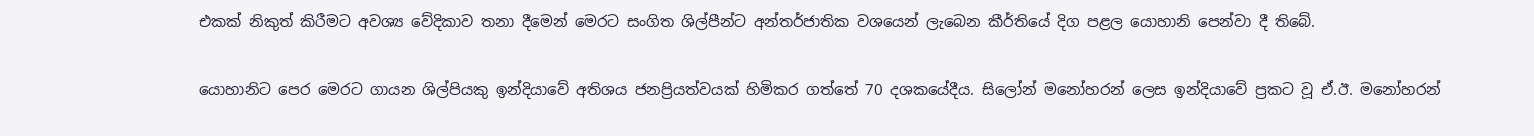එකක් නිකුත් කිරීමට අවශ්‍ය වේදිකාව තනා දීමෙන් මෙරට සංගිත ශිල්පීන්ට අන්තර්ජාතික වශයෙන් ලැබෙන කීර්තියේ දිග පළල යොහානි පෙන්වා දී තිබේ.

යොහානිට පෙර මෙරට ගායන ශිල්පියකු ඉන්දියාවේ අතිශය ජනප්‍රියත්වයක් හිමිකර ගත්තේ 70 දශකයේදීය. සිලෝන් මනෝහරන් ලෙස ඉන්දියාවේ ප්‍රකට වූ ඒ.ඊ. මනෝහරන්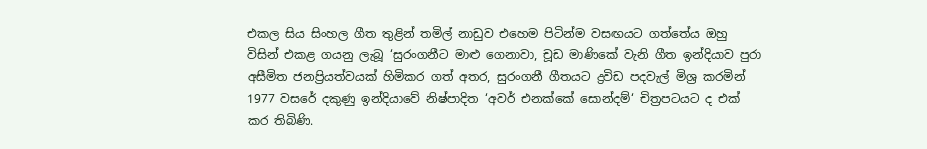එකල සිය සිංහල ගීත තුළින් තමිල් නාඩුව එහෙම පිටින්ම වසඟයට ගත්තේය ඔහු විසින් එකළ ගයනු ලැබූ ‘සුරංගනීට මාළු ගෙනාවා, චූඩ මාණිකේ වැනි ගීත ඉන්දියාව පුරා අසීමිත ජනප්‍රියත්වයක් හිමිකර ගත් අතර, සුරංගනී ගීතයට ද්‍රවිඩ පදවැල් මිශ්‍ර කරමින් 1977 වසරේ දකුණු ඉන්දියාවේ නිෂ්පාදිත ‘අවර් එනක්කේ සොන්දම්‘ චිත්‍රපටයට ද එක් කර තිබිණි.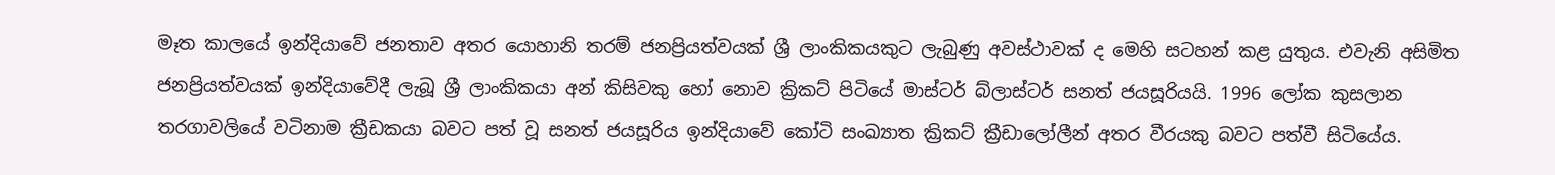මෑත කාලයේ ඉන්දියාවේ ජනතාව අතර යොහානි තරම් ජනප්‍රියත්වයක් ශ්‍රී ලාංකිකයකුට ලැබුණු අවස්ථාවක් ද මෙහි සටහන් කළ යුතුය. එවැනි අසිමිත ජනප්‍රියත්වයක් ඉන්දියාවේදී ලැබූ ශ්‍රී ලාංකිකයා අන් කිසිවකු හෝ නොව ක්‍රිකට් පිටියේ මාස්ටර් බ්ලාස්ටර් සනත් ජයසූරියයි. 1996 ලෝක කුසලාන තරගාවලියේ වටිනාම ක්‍රීඩකයා බවට පත් වූ සනත් ජයසූරිය ඉන්දියාවේ කෝටි සංඛ්‍යාත ක්‍රිකට් ක්‍රීඩාලෝලීන් අතර වීරයකු බවට පත්වී සිටියේය.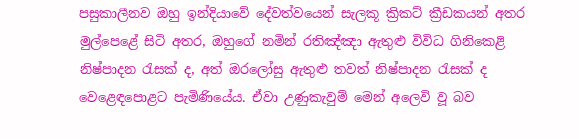පසුකාලීනව ඔහු ඉන්දියාවේ දේවත්වයෙන් සැලකූ ක්‍රිකට් ක්‍රීඩකයන් අතර මුල්පෙළේ සිටි අතර, ඔහුගේ නමින් රතිඤ්ඤා ඇතුළු විවිධ ගිනිකෙළි නිෂ්පාදන රැසක් ද, අත් ඔරලෝසු ඇතුළු තවත් නිෂ්පාදන රැසක් ද වෙළෙඳපොළට පැමිණියේය. ඒවා උණුකැවුම් මෙන් අලෙවි වූ බව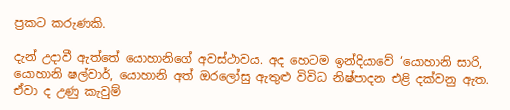ප්‍රකට කරුණකි.

දැන් උදාවී ඇත්තේ යොහානිගේ අවස්ථාවය. අද හෙටම ඉන්දියාවේ ‘යොහානි සාරි, යොහානි ෂල්වාර්, යොහානි අත් ඔරලෝසු ඇතුළු විවිධ නිෂ්පාදන එළි දක්වනු ඇත. ඒවා ද උණු කැවුම්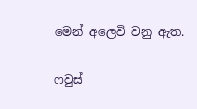මෙන් අලෙවි වනු ඇත.

ෆවුස්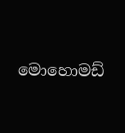මොහොමඩ්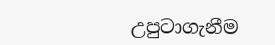උපුටාගැනීම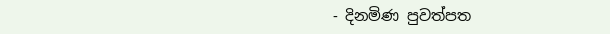- දිනමිණ පුවත්පත